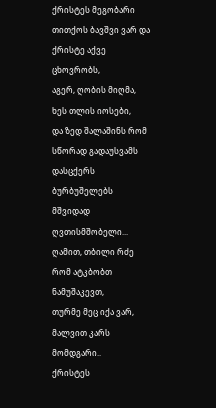ქრისტეს მეგობარი
თითქოს ბავშვი ვარ და ქრისტე აქვე ცხოვრობს,
აგერ, ღობის მიღმა, ხეს თლის იოსები,
და ზედ შალაშინს რომ სწორად გადაუსვამს
დასცქერს ბურბუშელებს მშვიდად ღვთისმშობელი...
ღამით, თბილი რძე რომ ატკბობთ ნამუშაკევთ,
თურმე მეც იქა ვარ, მალვით კარს მომდგარი..
ქრისტეს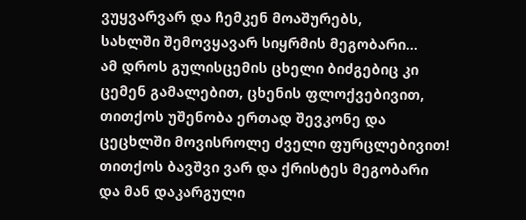ვუყვარვარ და ჩემკენ მოაშურებს,
სახლში შემოვყავარ სიყრმის მეგობარი...
ამ დროს გულისცემის ცხელი ბიძგებიც კი
ცემენ გამალებით, ცხენის ფლოქვებივით,
თითქოს უშენობა ერთად შევკონე და
ცეცხლში მოვისროლე ძველი ფურცლებივით!
თითქოს ბავშვი ვარ და ქრისტეს მეგობარი
და მან დაკარგული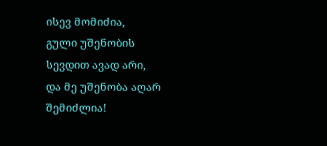ისევ მომიძია,
გული უშენობის სევდით ავად არი,
და მე უშენობა აღარ შემიძლია!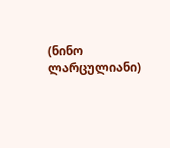(ნინო ლარცულიანი)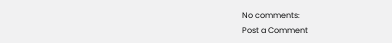No comments:
Post a Comment